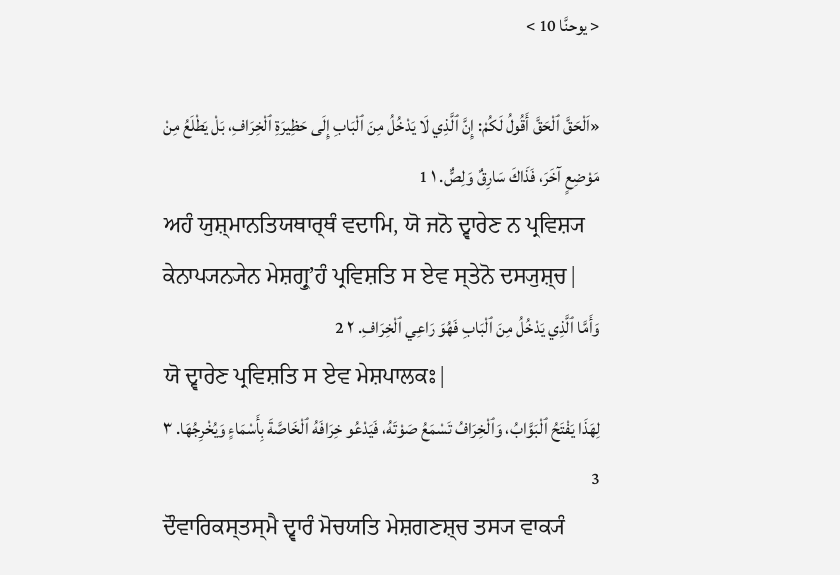< يوحنَّا 10 >

«اَلْحَقَّ ٱلْحَقَّ أَقُولُ لَكُمْ: إِنَّ ٱلَّذِي لَا يَدْخُلُ مِنَ ٱلْبَابِ إِلَى حَظِيرَةِ ٱلْخِرَافِ، بَلْ يَطْلَعُ مِنْ مَوْضِعٍ آخَرَ، فَذَاكَ سَارِقٌ وَلِصٌّ. ١ 1
ਅਹੰ ਯੁਸ਼੍ਮਾਨਤਿਯਥਾਰ੍ਥੰ ਵਦਾਮਿ, ਯੋ ਜਨੋ ਦ੍ਵਾਰੇਣ ਨ ਪ੍ਰਵਿਸ਼੍ਯ ਕੇਨਾਪ੍ਯਨ੍ਯੇਨ ਮੇਸ਼ਗ੍ਰੁʼਹੰ ਪ੍ਰਵਿਸ਼ਤਿ ਸ ਏਵ ਸ੍ਤੇਨੋ ਦਸ੍ਯੁਸ਼੍ਚ|
وَأَمَّا ٱلَّذِي يَدْخُلُ مِنَ ٱلْبَابِ فَهُوَ رَاعِي ٱلْخِرَافِ. ٢ 2
ਯੋ ਦ੍ਵਾਰੇਣ ਪ੍ਰਵਿਸ਼ਤਿ ਸ ਏਵ ਮੇਸ਼ਪਾਲਕਃ|
لِهَذَا يَفْتَحُ ٱلْبَوَّابُ، وَٱلْخِرَافُ تَسْمَعُ صَوْتَهُ، فَيَدْعُو خِرَافَهُ ٱلْخَاصَّةَ بِأَسْمَاءٍ وَيُخْرِجُهَا. ٣ 3
ਦੌਵਾਰਿਕਸ੍ਤਸ੍ਮੈ ਦ੍ਵਾਰੰ ਮੋਚਯਤਿ ਮੇਸ਼ਗਣਸ਼੍ਚ ਤਸ੍ਯ ਵਾਕ੍ਯੰ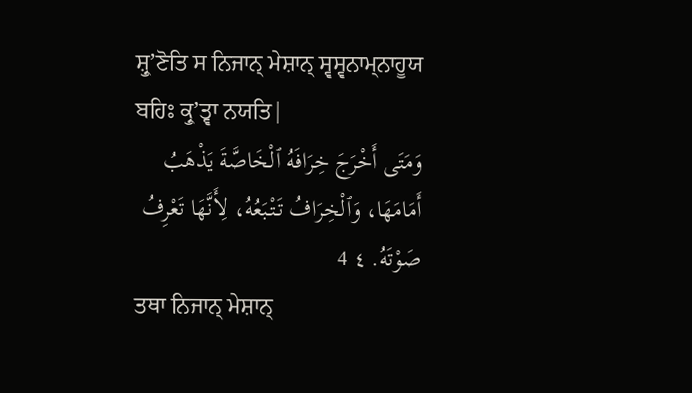ਸ਼੍ਰੁʼਣੋਤਿ ਸ ਨਿਜਾਨ੍ ਮੇਸ਼ਾਨ੍ ਸ੍ਵਸ੍ਵਨਾਮ੍ਨਾਹੂਯ ਬਹਿਃ ਕ੍ਰੁʼਤ੍ਵਾ ਨਯਤਿ|
وَمَتَى أَخْرَجَ خِرَافَهُ ٱلْخَاصَّةَ يَذْهَبُ أَمَامَهَا، وَٱلْخِرَافُ تَتْبَعُهُ، لِأَنَّهَا تَعْرِفُ صَوْتَهُ. ٤ 4
ਤਥਾ ਨਿਜਾਨ੍ ਮੇਸ਼ਾਨ੍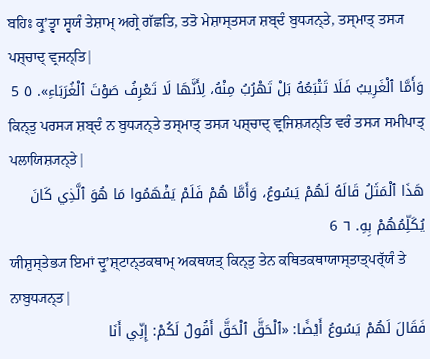ਬਹਿਃ ਕ੍ਰੁʼਤ੍ਵਾ ਸ੍ਵਯੰ ਤੇਸ਼ਾਮ੍ ਅਗ੍ਰੇ ਗੱਛਤਿ, ਤਤੋ ਮੇਸ਼ਾਸ੍ਤਸ੍ਯ ਸ਼ਬ੍ਦੰ ਬੁਧ੍ਯਨ੍ਤੇ, ਤਸ੍ਮਾਤ੍ ਤਸ੍ਯ ਪਸ਼੍ਚਾਦ੍ ਵ੍ਰਜਨ੍ਤਿ|
وَأَمَّا ٱلْغَرِيبُ فَلَا تَتْبَعُهُ بَلْ تَهْرُبُ مِنْهُ، لِأَنَّهَا لَا تَعْرِفُ صَوْتَ ٱلْغُرَبَاءِ». ٥ 5
ਕਿਨ੍ਤੁ ਪਰਸ੍ਯ ਸ਼ਬ੍ਦੰ ਨ ਬੁਧ੍ਯਨ੍ਤੇ ਤਸ੍ਮਾਤ੍ ਤਸ੍ਯ ਪਸ਼੍ਚਾਦ੍ ਵ੍ਰਜਿਸ਼੍ਯਨ੍ਤਿ ਵਰੰ ਤਸ੍ਯ ਸਮੀਪਾਤ੍ ਪਲਾਯਿਸ਼੍ਯਨ੍ਤੇ|
هَذَا ٱلْمَثَلُ قَالَهُ لَهُمْ يَسُوعُ، وَأَمَّا هُمْ فَلَمْ يَفْهَمُوا مَا هُوَ ٱلَّذِي كَانَ يُكَلِّمُهُمْ بِهِ. ٦ 6
ਯੀਸ਼ੁਸ੍ਤੇਭ੍ਯ ਇਮਾਂ ਦ੍ਰੁʼਸ਼੍ਟਾਨ੍ਤਕਥਾਮ੍ ਅਕਥਯਤ੍ ਕਿਨ੍ਤੁ ਤੇਨ ਕਥਿਤਕਥਾਯਾਸ੍ਤਾਤ੍ਪਰ੍ੱਯੰ ਤੇ ਨਾਬੁਧ੍ਯਨ੍ਤ|
فَقَالَ لَهُمْ يَسُوعُ أَيْضًا: «ٱلْحَقَّ ٱلْحَقَّ أَقُولُ لَكُمْ: إِنِّي أَنَا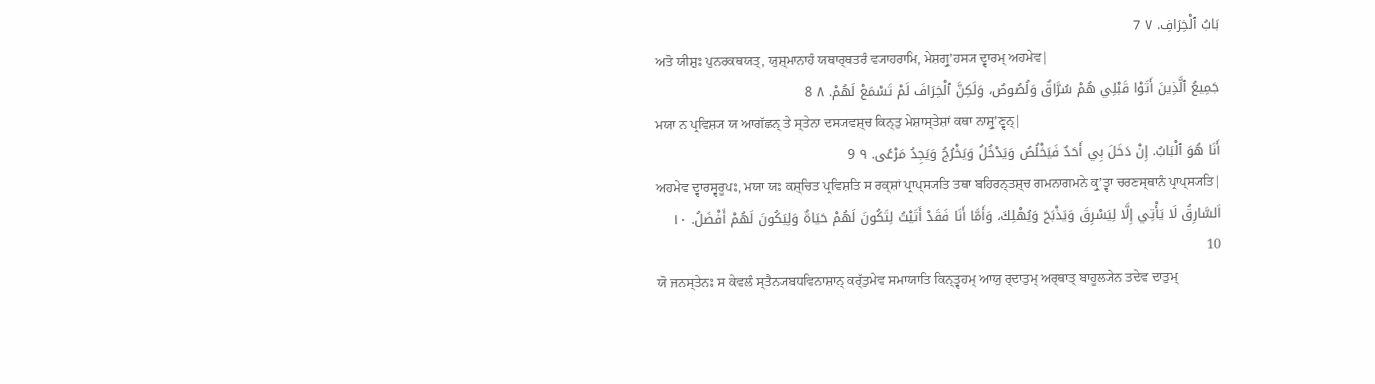بَابُ ٱلْخِرَافِ. ٧ 7
ਅਤੋ ਯੀਸ਼ੁਃ ਪੁਨਰਕਥਯਤ੍, ਯੁਸ਼੍ਮਾਨਾਹੰ ਯਥਾਰ੍ਥਤਰੰ ਵ੍ਯਾਹਰਾਮਿ, ਮੇਸ਼ਗ੍ਰੁʼਹਸ੍ਯ ਦ੍ਵਾਰਮ੍ ਅਹਮੇਵ|
جَمِيعُ ٱلَّذِينَ أَتَوْا قَبْلِي هُمْ سُرَّاقٌ وَلُصُوصٌ، وَلَكِنَّ ٱلْخِرَافَ لَمْ تَسْمَعْ لَهُمْ. ٨ 8
ਮਯਾ ਨ ਪ੍ਰਵਿਸ਼੍ਯ ਯ ਆਗੱਛਨ੍ ਤੇ ਸ੍ਤੇਨਾ ਦਸ੍ਯਵਸ਼੍ਚ ਕਿਨ੍ਤੁ ਮੇਸ਼ਾਸ੍ਤੇਸ਼ਾਂ ਕਥਾ ਨਾਸ਼੍ਰੁʼਣ੍ਵਨ੍|
أَنَا هُوَ ٱلْبَابُ. إِنْ دَخَلَ بِي أَحَدٌ فَيَخْلُصُ وَيَدْخُلُ وَيَخْرُجُ وَيَجِدُ مَرْعًى. ٩ 9
ਅਹਮੇਵ ਦ੍ਵਾਰਸ੍ਵਰੂਪਃ, ਮਯਾ ਯਃ ਕਸ਼੍ਚਿਤ ਪ੍ਰਵਿਸ਼ਤਿ ਸ ਰਕ੍ਸ਼ਾਂ ਪ੍ਰਾਪ੍ਸ੍ਯਤਿ ਤਥਾ ਬਹਿਰਨ੍ਤਸ਼੍ਚ ਗਮਨਾਗਮਨੇ ਕ੍ਰੁʼਤ੍ਵਾ ਚਰਣਸ੍ਥਾਨੰ ਪ੍ਰਾਪ੍ਸ੍ਯਤਿ|
اَلسَّارِقُ لَا يَأْتِي إِلَّا لِيَسْرِقَ وَيَذْبَحَ وَيُهْلِكَ، وَأَمَّا أَنَا فَقَدْ أَتَيْتُ لِتَكُونَ لَهُمْ حَيَاةٌ وَلِيَكُونَ لَهُمْ أَفْضَلُ. ١٠ 10
ਯੋ ਜਨਸ੍ਤੇਨਃ ਸ ਕੇਵਲੰ ਸ੍ਤੈਨ੍ਯਬਧਵਿਨਾਸ਼ਾਨ੍ ਕਰ੍ੱਤੁਮੇਵ ਸਮਾਯਾਤਿ ਕਿਨ੍ਤ੍ਵਹਮ੍ ਆਯੁ ਰ੍ਦਾਤੁਮ੍ ਅਰ੍ਥਾਤ੍ ਬਾਹੂਲ੍ਯੇਨ ਤਦੇਵ ਦਾਤੁਮ੍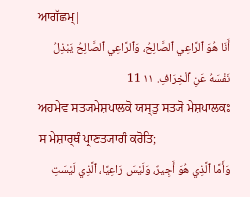ਆਗੱਛਮ੍|
أَنَا هُوَ ٱلرَّاعِي ٱلصَّالِحُ، وَٱلرَّاعِي ٱلصَّالِحُ يَبْذِلُ نَفْسَهُ عَنِ ٱلْخِرَافِ. ١١ 11
ਅਹਮੇਵ ਸਤ੍ਯਮੇਸ਼ਪਾਲਕੋ ਯਸ੍ਤੁ ਸਤ੍ਯੋ ਮੇਸ਼ਪਾਲਕਃ ਸ ਮੇਸ਼ਾਰ੍ਥੰ ਪ੍ਰਾਣਤ੍ਯਾਗੰ ਕਰੋਤਿ;
وَأَمَّا ٱلَّذِي هُوَ أَجِيرٌ، وَلَيْسَ رَاعِيًا، ٱلَّذِي لَيْسَتِ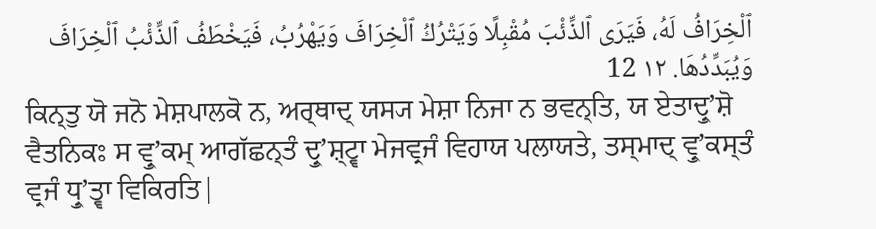ٱلْخِرَافُ لَهُ، فَيَرَى ٱلذِّئْبَ مُقْبِلًا وَيَتْرُكُ ٱلْخِرَافَ وَيَهْرُبُ، فَيَخْطَفُ ٱلذِّئْبُ ٱلْخِرَافَ وَيُبَدِّدُهَا. ١٢ 12
ਕਿਨ੍ਤੁ ਯੋ ਜਨੋ ਮੇਸ਼ਪਾਲਕੋ ਨ, ਅਰ੍ਥਾਦ੍ ਯਸ੍ਯ ਮੇਸ਼ਾ ਨਿਜਾ ਨ ਭਵਨ੍ਤਿ, ਯ ਏਤਾਦ੍ਰੁʼਸ਼ੋ ਵੈਤਨਿਕਃ ਸ ਵ੍ਰੁʼਕਮ੍ ਆਗੱਛਨ੍ਤੰ ਦ੍ਰੁʼਸ਼੍ਟ੍ਵਾ ਮੇਜਵ੍ਰਜੰ ਵਿਹਾਯ ਪਲਾਯਤੇ, ਤਸ੍ਮਾਦ੍ ਵ੍ਰੁʼਕਸ੍ਤੰ ਵ੍ਰਜੰ ਧ੍ਰੁʼਤ੍ਵਾ ਵਿਕਿਰਤਿ|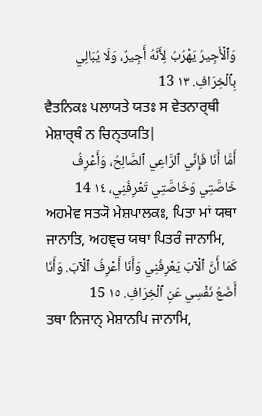وَٱلْأَجِيرُ يَهْرُبُ لِأَنَّهُ أَجِيرٌ، وَلَا يُبَالِي بِٱلْخِرَافِ. ١٣ 13
ਵੈਤਨਿਕਃ ਪਲਾਯਤੇ ਯਤਃ ਸ ਵੇਤਨਾਰ੍ਥੀ ਮੇਸ਼ਾਰ੍ਥੰ ਨ ਚਿਨ੍ਤਯਤਿ|
أَمَّا أَنَا فَإِنِّي ٱلرَّاعِي ٱلصَّالِحُ، وَأَعْرِفُ خَاصَّتِي وَخَاصَّتِي تَعْرِفُنِي، ١٤ 14
ਅਹਮੇਵ ਸਤ੍ਯੋ ਮੇਸ਼ਪਾਲਕਃ, ਪਿਤਾ ਮਾਂ ਯਥਾ ਜਾਨਾਤਿ, ਅਹਞ੍ਚ ਯਥਾ ਪਿਤਰੰ ਜਾਨਾਮਿ,
كَمَا أَنَّ ٱلْآبَ يَعْرِفُنِي وَأَنَا أَعْرِفُ ٱلْآبَ. وَأَنَا أَضَعُ نَفْسِي عَنِ ٱلْخِرَافِ. ١٥ 15
ਤਥਾ ਨਿਜਾਨ੍ ਮੇਸ਼ਾਨਪਿ ਜਾਨਾਮਿ,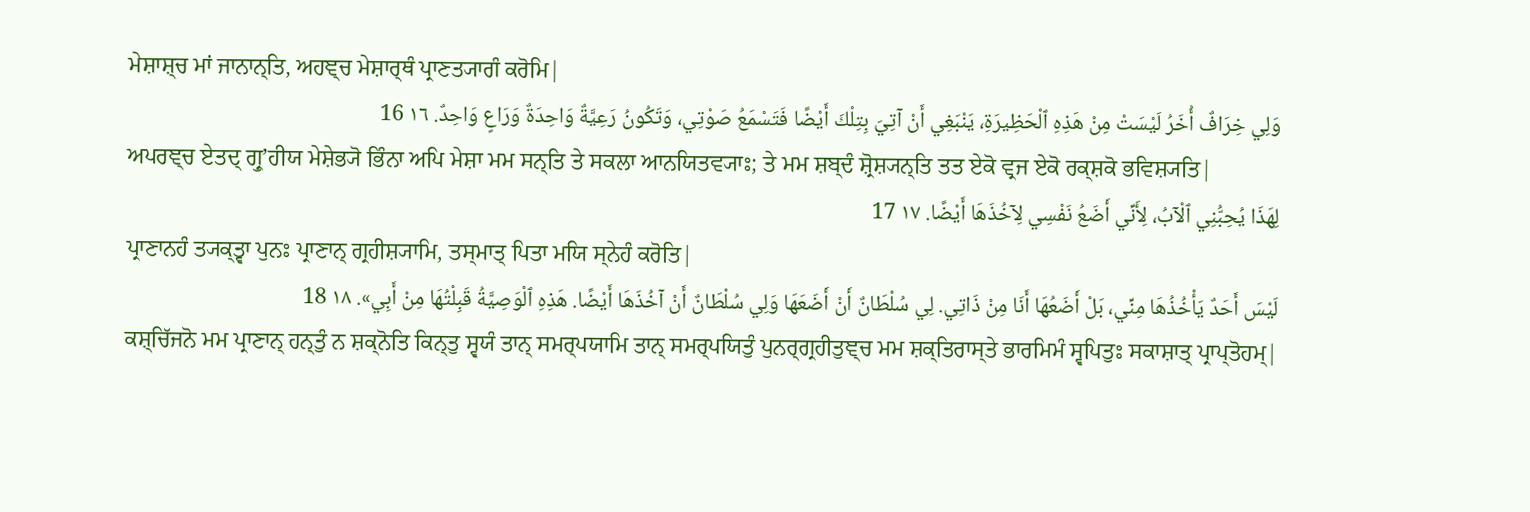ਮੇਸ਼ਾਸ਼੍ਚ ਮਾਂ ਜਾਨਾਨ੍ਤਿ, ਅਹਞ੍ਚ ਮੇਸ਼ਾਰ੍ਥੰ ਪ੍ਰਾਣਤ੍ਯਾਗੰ ਕਰੋਮਿ|
وَلِي خِرَافٌ أُخَرُ لَيْسَتْ مِنْ هَذِهِ ٱلْحَظِيرَةِ، يَنْبَغِي أَنْ آتِيَ بِتِلْكَ أَيْضًا فَتَسْمَعُ صَوْتِي، وَتَكُونُ رَعِيَّةٌ وَاحِدَةٌ وَرَاعٍ وَاحِدٌ. ١٦ 16
ਅਪਰਞ੍ਚ ਏਤਦ੍ ਗ੍ਰੁʼਹੀਯ ਮੇਸ਼ੇਭ੍ਯੋ ਭਿੰਨਾ ਅਪਿ ਮੇਸ਼ਾ ਮਮ ਸਨ੍ਤਿ ਤੇ ਸਕਲਾ ਆਨਯਿਤਵ੍ਯਾਃ; ਤੇ ਮਮ ਸ਼ਬ੍ਦੰ ਸ਼੍ਰੋਸ਼੍ਯਨ੍ਤਿ ਤਤ ਏਕੋ ਵ੍ਰਜ ਏਕੋ ਰਕ੍ਸ਼ਕੋ ਭਵਿਸ਼੍ਯਤਿ|
لِهَذَا يُحِبُّنِي ٱلْآبُ، لِأَنِّي أَضَعُ نَفْسِي لِآخُذَهَا أَيْضًا. ١٧ 17
ਪ੍ਰਾਣਾਨਹੰ ਤ੍ਯਕ੍ਤ੍ਵਾ ਪੁਨਃ ਪ੍ਰਾਣਾਨ੍ ਗ੍ਰਹੀਸ਼੍ਯਾਮਿ, ਤਸ੍ਮਾਤ੍ ਪਿਤਾ ਮਯਿ ਸ੍ਨੇਹੰ ਕਰੋਤਿ|
لَيْسَ أَحَدٌ يَأْخُذُهَا مِنِّي، بَلْ أَضَعُهَا أَنَا مِنْ ذَاتِي. لِي سُلْطَانٌ أَنْ أَضَعَهَا وَلِي سُلْطَانٌ أَنْ آخُذَهَا أَيْضًا. هَذِهِ ٱلْوَصِيَّةُ قَبِلْتُهَا مِنْ أَبِي». ١٨ 18
ਕਸ਼੍ਚਿੱਜਨੋ ਮਮ ਪ੍ਰਾਣਾਨ੍ ਹਨ੍ਤੁੰ ਨ ਸ਼ਕ੍ਨੋਤਿ ਕਿਨ੍ਤੁ ਸ੍ਵਯੰ ਤਾਨ੍ ਸਮਰ੍ਪਯਾਮਿ ਤਾਨ੍ ਸਮਰ੍ਪਯਿਤੁੰ ਪੁਨਰ੍ਗ੍ਰਹੀਤੁਞ੍ਚ ਮਮ ਸ਼ਕ੍ਤਿਰਾਸ੍ਤੇ ਭਾਰਮਿਮੰ ਸ੍ਵਪਿਤੁਃ ਸਕਾਸ਼ਾਤ੍ ਪ੍ਰਾਪ੍ਤੋਹਮ੍|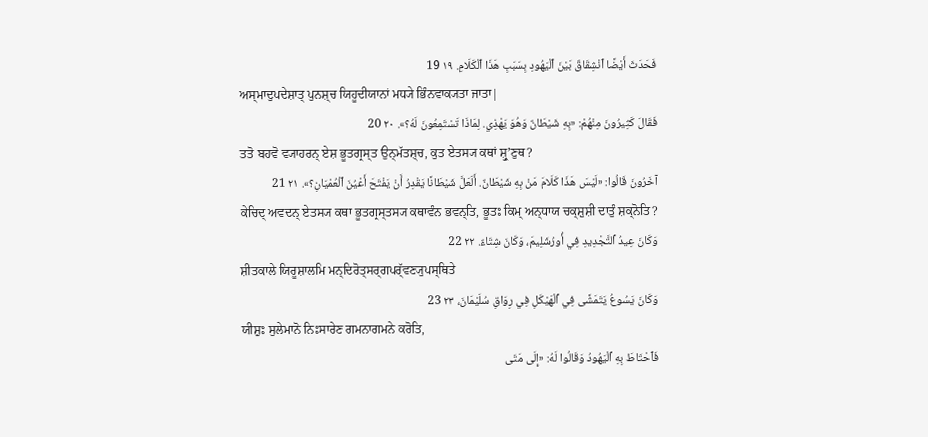فَحَدَثَ أَيْضًا ٱنْشِقَاقٌ بَيْنَ ٱلْيَهُودِ بِسَبَبِ هَذَا ٱلْكَلَامِ. ١٩ 19
ਅਸ੍ਮਾਦੁਪਦੇਸ਼ਾਤ੍ ਪੁਨਸ਼੍ਚ ਯਿਹੂਦੀਯਾਨਾਂ ਮਧ੍ਯੇ ਭਿੰਨਵਾਕ੍ਯਤਾ ਜਾਤਾ|
فَقَالَ كَثِيرُونَ مِنْهُمْ: «بِهِ شَيْطَانٌ وَهُوَ يَهْذِي. لِمَاذَا تَسْتَمِعُونَ لَهُ؟». ٢٠ 20
ਤਤੋ ਬਹਵੋ ਵ੍ਯਾਹਰਨ੍ ਏਸ਼ ਭੂਤਗ੍ਰਸ੍ਤ ਉਨ੍ਮੱਤਸ਼੍ਚ, ਕੁਤ ਏਤਸ੍ਯ ਕਥਾਂ ਸ਼੍ਰੁʼਣੁਥ?
آخَرُونَ قَالُوا: «لَيْسَ هَذَا كَلَامَ مَنْ بِهِ شَيْطَانٌ. أَلَعَلَّ شَيْطَانًا يَقْدِرُ أَنْ يَفْتَحَ أَعْيُنَ ٱلْعُمْيَانِ؟». ٢١ 21
ਕੇਚਿਦ੍ ਅਵਦਨ੍ ਏਤਸ੍ਯ ਕਥਾ ਭੂਤਗ੍ਰਸ੍ਤਸ੍ਯ ਕਥਾਵੰਨ ਭਵਨ੍ਤਿ, ਭੂਤਃ ਕਿਮ੍ ਅਨ੍ਧਾਯ ਚਕ੍ਸ਼ੁਸ਼ੀ ਦਾਤੁੰ ਸ਼ਕ੍ਨੋਤਿ?
وَكَانَ عِيدُ ٱلتَّجْدِيدِ فِي أُورُشَلِيمَ، وَكَانَ شِتَاءٌ. ٢٢ 22
ਸ਼ੀਤਕਾਲੇ ਯਿਰੂਸ਼ਾਲਮਿ ਮਨ੍ਦਿਰੋਤ੍ਸਰ੍ਗਪਰ੍ੱਵਣ੍ਯੁਪਸ੍ਥਿਤੇ
وَكَانَ يَسُوعُ يَتَمَشَّى فِي ٱلْهَيْكَلِ فِي رِوَاقِ سُلَيْمَانَ، ٢٣ 23
ਯੀਸ਼ੁਃ ਸੁਲੇਮਾਨੋ ਨਿਃਸਾਰੇਣ ਗਮਨਾਗਮਨੇ ਕਰੋਤਿ,
فَٱحْتَاطَ بِهِ ٱلْيَهُودُ وَقَالُوا لَهُ: «إِلَى مَتَى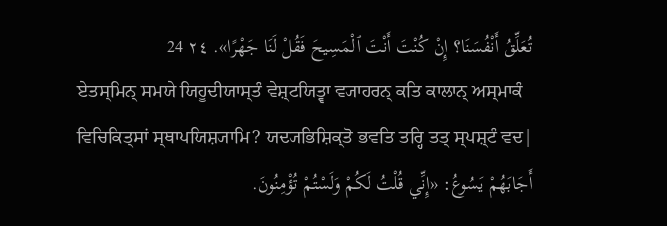تُعَلِّقُ أَنْفُسَنَا؟ إِنْ كُنْتَ أَنْتَ ٱلْمَسِيحَ فَقُلْ لَنَا جَهْرًا». ٢٤ 24
ਏਤਸ੍ਮਿਨ੍ ਸਮਯੇ ਯਿਹੂਦੀਯਾਸ੍ਤੰ ਵੇਸ਼੍ਟਯਿਤ੍ਵਾ ਵ੍ਯਾਹਰਨ੍ ਕਤਿ ਕਾਲਾਨ੍ ਅਸ੍ਮਾਕੰ ਵਿਚਿਕਿਤ੍ਸਾਂ ਸ੍ਥਾਪਯਿਸ਼੍ਯਾਮਿ? ਯਦ੍ਯਭਿਸ਼ਿਕ੍ਤੋ ਭਵਤਿ ਤਰ੍ਹਿ ਤਤ੍ ਸ੍ਪਸ਼੍ਟੰ ਵਦ|
أَجَابَهُمْ يَسُوعُ: «إِنِّي قُلْتُ لَكُمْ وَلَسْتُمْ تُؤْمِنُونَ.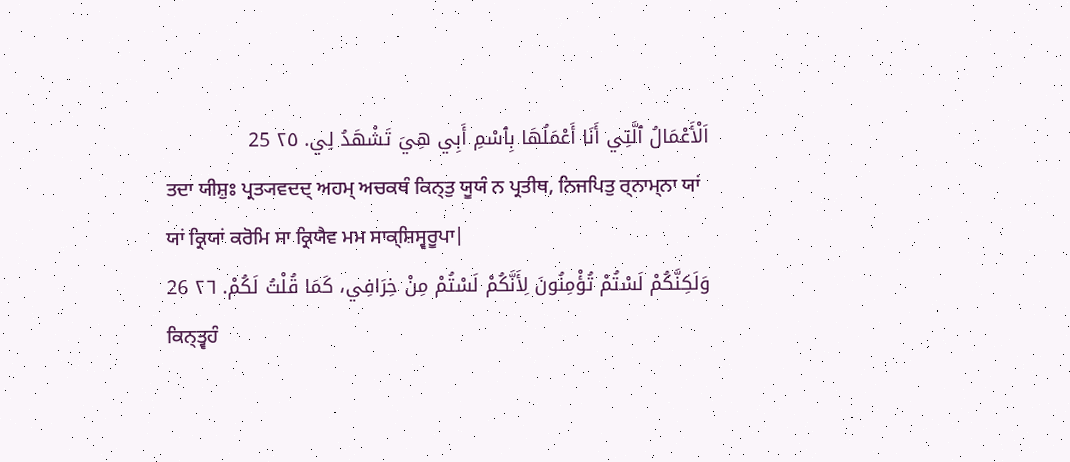اَلْأَعْمَالُ ٱلَّتِي أَنَا أَعْمَلُهَا بِٱسْمِ أَبِي هِيَ تَشْهَدُ لِي. ٢٥ 25
ਤਦਾ ਯੀਸ਼ੁਃ ਪ੍ਰਤ੍ਯਵਦਦ੍ ਅਹਮ੍ ਅਚਕਥੰ ਕਿਨ੍ਤੁ ਯੂਯੰ ਨ ਪ੍ਰਤੀਥ, ਨਿਜਪਿਤੁ ਰ੍ਨਾਮ੍ਨਾ ਯਾਂ ਯਾਂ ਕ੍ਰਿਯਾਂ ਕਰੋਮਿ ਸਾ ਕ੍ਰਿਯੈਵ ਮਮ ਸਾਕ੍ਸ਼ਿਸ੍ਵਰੂਪਾ|
وَلَكِنَّكُمْ لَسْتُمْ تُؤْمِنُونَ لِأَنَّكُمْ لَسْتُمْ مِنْ خِرَافِي، كَمَا قُلْتُ لَكُمْ. ٢٦ 26
ਕਿਨ੍ਤ੍ਵਹੰ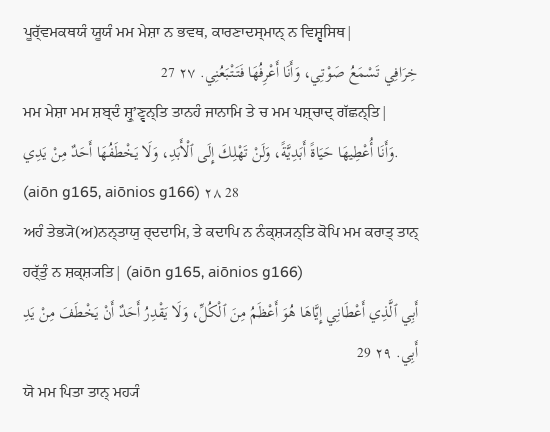ਪੂਰ੍ੱਵਮਕਥਯੰ ਯੂਯੰ ਮਮ ਮੇਸ਼ਾ ਨ ਭਵਥ, ਕਾਰਣਾਦਸ੍ਮਾਨ੍ ਨ ਵਿਸ਼੍ਵਸਿਥ|
خِرَافِي تَسْمَعُ صَوْتِي، وَأَنَا أَعْرِفُهَا فَتَتْبَعُنِي. ٢٧ 27
ਮਮ ਮੇਸ਼ਾ ਮਮ ਸ਼ਬ੍ਦੰ ਸ਼੍ਰੁʼਣ੍ਵਨ੍ਤਿ ਤਾਨਹੰ ਜਾਨਾਮਿ ਤੇ ਚ ਮਮ ਪਸ਼੍ਚਾਦ੍ ਗੱਛਨ੍ਤਿ|
وَأَنَا أُعْطِيهَا حَيَاةً أَبَدِيَّةً، وَلَنْ تَهْلِكَ إِلَى ٱلْأَبَدِ، وَلَا يَخْطَفُهَا أَحَدٌ مِنْ يَدِي. (aiōn g165, aiōnios g166) ٢٨ 28
ਅਹੰ ਤੇਭ੍ਯੋ(ਅ)ਨਨ੍ਤਾਯੁ ਰ੍ਦਦਾਮਿ, ਤੇ ਕਦਾਪਿ ਨ ਨੰਕ੍ਸ਼੍ਯਨ੍ਤਿ ਕੋਪਿ ਮਮ ਕਰਾਤ੍ ਤਾਨ੍ ਹਰ੍ੱਤੁੰ ਨ ਸ਼ਕ੍ਸ਼੍ਯਤਿ| (aiōn g165, aiōnios g166)
أَبِي ٱلَّذِي أَعْطَانِي إِيَّاهَا هُوَ أَعْظَمُ مِنَ ٱلْكُلِّ، وَلَا يَقْدِرُ أَحَدٌ أَنْ يَخْطَفَ مِنْ يَدِ أَبِي. ٢٩ 29
ਯੋ ਮਮ ਪਿਤਾ ਤਾਨ੍ ਮਹ੍ਯੰ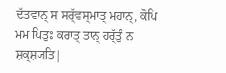ਦੱਤਵਾਨ੍ ਸ ਸਰ੍ੱਵਸ੍ਮਾਤ੍ ਮਹਾਨ੍, ਕੋਪਿ ਮਮ ਪਿਤੁਃ ਕਰਾਤ੍ ਤਾਨ੍ ਹਰ੍ੱਤੁੰ ਨ ਸ਼ਕ੍ਸ਼੍ਯਤਿ|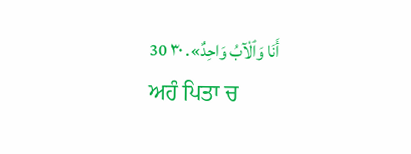أَنَا وَٱلْآبُ وَاحِدٌ». ٣٠ 30
ਅਹੰ ਪਿਤਾ ਚ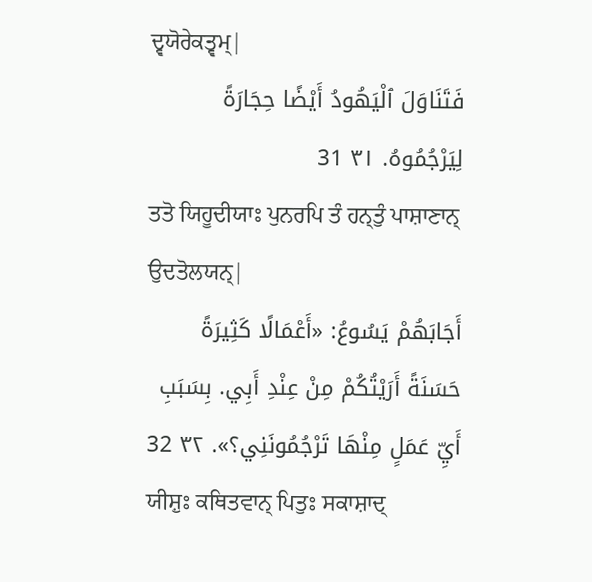ਦ੍ਵਯੋਰੇਕਤ੍ਵਮ੍|
فَتَنَاوَلَ ٱلْيَهُودُ أَيْضًا حِجَارَةً لِيَرْجُمُوهُ. ٣١ 31
ਤਤੋ ਯਿਹੂਦੀਯਾਃ ਪੁਨਰਪਿ ਤੰ ਹਨ੍ਤੁੰ ਪਾਸ਼ਾਣਾਨ੍ ਉਦਤੋਲਯਨ੍|
أَجَابَهُمْ يَسُوعُ: «أَعْمَالًا كَثِيرَةً حَسَنَةً أَرَيْتُكُمْ مِنْ عِنْدِ أَبِي. بِسَبَبِ أَيِّ عَمَلٍ مِنْهَا تَرْجُمُونَنِي؟». ٣٢ 32
ਯੀਸ਼ੁਃ ਕਥਿਤਵਾਨ੍ ਪਿਤੁਃ ਸਕਾਸ਼ਾਦ੍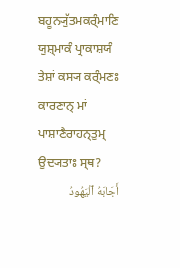ਬਹੂਨ੍ਯੁੱਤਮਕਰ੍ੰਮਾਣਿ ਯੁਸ਼੍ਮਾਕੰ ਪ੍ਰਾਕਾਸ਼ਯੰ ਤੇਸ਼ਾਂ ਕਸ੍ਯ ਕਰ੍ੰਮਣਃ ਕਾਰਣਾਨ੍ ਮਾਂ ਪਾਸ਼ਾਣੈਰਾਹਨ੍ਤੁਮ੍ ਉਦ੍ਯਤਾਃ ਸ੍ਥ?
أَجَابَهُ ٱلْيَهُودُ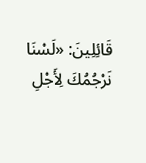قَائِلِينَ: «لَسْنَا نَرْجُمُكَ لِأَجْلِ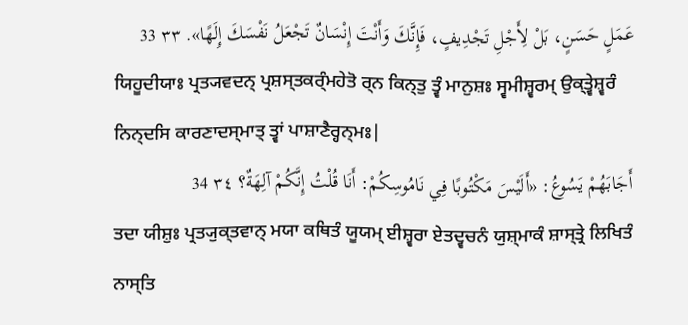عَمَلٍ حَسَنٍ، بَلْ لِأَجْلِ تَجْدِيفٍ، فَإِنَّكَ وَأَنْتَ إِنْسَانٌ تَجْعَلُ نَفْسَكَ إِلَهًا». ٣٣ 33
ਯਿਹੂਦੀਯਾਃ ਪ੍ਰਤ੍ਯਵਦਨ੍ ਪ੍ਰਸ਼ਸ੍ਤਕਰ੍ੰਮਹੇਤੋ ਰ੍ਨ ਕਿਨ੍ਤੁ ਤ੍ਵੰ ਮਾਨੁਸ਼ਃ ਸ੍ਵਮੀਸ਼੍ਵਰਮ੍ ਉਕ੍ਤ੍ਵੇਸ਼੍ਵਰੰ ਨਿਨ੍ਦਸਿ ਕਾਰਣਾਦਸ੍ਮਾਤ੍ ਤ੍ਵਾਂ ਪਾਸ਼ਾਣੈਰ੍ਹਨ੍ਮਃ|
أَجَابَهُمْ يَسُوعُ: «أَلَيْسَ مَكْتُوبًا فِي نَامُوسِكُمْ: أَنَا قُلْتُ إِنَّكُمْ آلِهَةٌ؟ ٣٤ 34
ਤਦਾ ਯੀਸ਼ੁਃ ਪ੍ਰਤ੍ਯੁਕ੍ਤਵਾਨ੍ ਮਯਾ ਕਥਿਤੰ ਯੂਯਮ੍ ਈਸ਼੍ਵਰਾ ਏਤਦ੍ਵਚਨੰ ਯੁਸ਼੍ਮਾਕੰ ਸ਼ਾਸ੍ਤ੍ਰੇ ਲਿਖਿਤੰ ਨਾਸ੍ਤਿ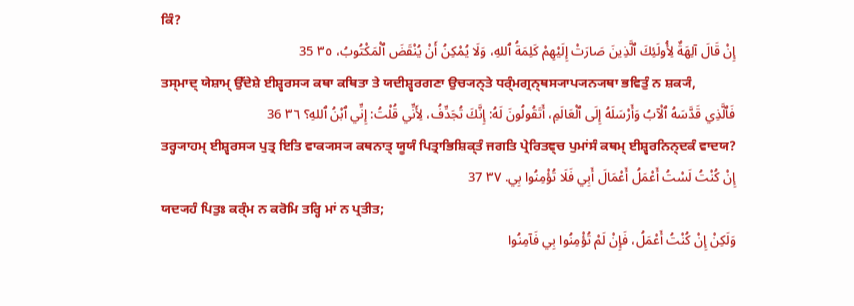ਕਿੰ?
إِنْ قَالَ آلِهَةٌ لِأُولَئِكَ ٱلَّذِينَ صَارَتْ إِلَيْهِمْ كَلِمَةُ ٱللهِ، وَلَا يُمْكِنُ أَنْ يُنْقَضَ ٱلْمَكْتُوبُ، ٣٥ 35
ਤਸ੍ਮਾਦ੍ ਯੇਸ਼ਾਮ੍ ਉੱਦੇਸ਼ੇ ਈਸ਼੍ਵਰਸ੍ਯ ਕਥਾ ਕਥਿਤਾ ਤੇ ਯਦੀਸ਼੍ਵਰਗਣਾ ਉਚ੍ਯਨ੍ਤੇ ਧਰ੍ੰਮਗ੍ਰਨ੍ਥਸ੍ਯਾਪ੍ਯਨ੍ਯਥਾ ਭਵਿਤੁੰ ਨ ਸ਼ਕ੍ਯੰ,
فَٱلَّذِي قَدَّسَهُ ٱلْآبُ وَأَرْسَلَهُ إِلَى ٱلْعَالَمِ، أَتَقُولُونَ لَهُ: إِنَّكَ تُجَدِّفُ، لِأَنِّي قُلْتُ: إِنِّي ٱبْنُ ٱللهِ؟ ٣٦ 36
ਤਰ੍ਹ੍ਯਾਹਮ੍ ਈਸ਼੍ਵਰਸ੍ਯ ਪੁਤ੍ਰ ਇਤਿ ਵਾਕ੍ਯਸ੍ਯ ਕਥਨਾਤ੍ ਯੂਯੰ ਪਿਤ੍ਰਾਭਿਸ਼ਿਕ੍ਤੰ ਜਗਤਿ ਪ੍ਰੇਰਿਤਞ੍ਚ ਪੁਮਾਂਸੰ ਕਥਮ੍ ਈਸ਼੍ਵਰਨਿਨ੍ਦਕੰ ਵਾਦਯ?
إِنْ كُنْتُ لَسْتُ أَعْمَلُ أَعْمَالَ أَبِي فَلَا تُؤْمِنُوا بِي. ٣٧ 37
ਯਦ੍ਯਹੰ ਪਿਤੁਃ ਕਰ੍ੰਮ ਨ ਕਰੋਮਿ ਤਰ੍ਹਿ ਮਾਂ ਨ ਪ੍ਰਤੀਤ;
وَلَكِنْ إِنْ كُنْتُ أَعْمَلُ، فَإِنْ لَمْ تُؤْمِنُوا بِي فَآمِنُوا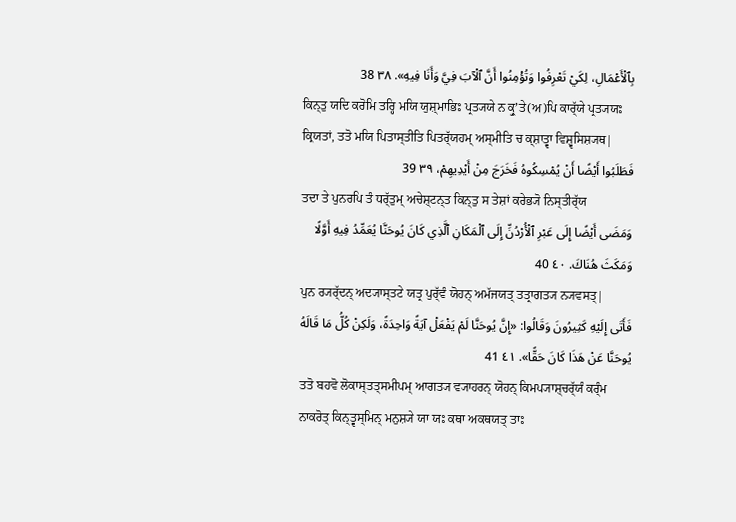بِٱلْأَعْمَالِ، لِكَيْ تَعْرِفُوا وَتُؤْمِنُوا أَنَّ ٱلْآبَ فِيَّ وَأَنَا فِيهِ». ٣٨ 38
ਕਿਨ੍ਤੁ ਯਦਿ ਕਰੋਮਿ ਤਰ੍ਹਿ ਮਯਿ ਯੁਸ਼੍ਮਾਭਿਃ ਪ੍ਰਤ੍ਯਯੇ ਨ ਕ੍ਰੁʼਤੇ(ਅ)ਪਿ ਕਾਰ੍ੱਯੇ ਪ੍ਰਤ੍ਯਯਃ ਕ੍ਰਿਯਤਾਂ, ਤਤੋ ਮਯਿ ਪਿਤਾਸ੍ਤੀਤਿ ਪਿਤਰ੍ੱਯਹਮ੍ ਅਸ੍ਮੀਤਿ ਚ ਕ੍ਸ਼ਾਤ੍ਵਾ ਵਿਸ਼੍ਵਸਿਸ਼੍ਯਥ|
فَطَلَبُوا أَيْضًا أَنْ يُمْسِكُوهُ فَخَرَجَ مِنْ أَيْدِيهِمْ، ٣٩ 39
ਤਦਾ ਤੇ ਪੁਨਰਪਿ ਤੰ ਧਰ੍ੱਤੁਮ੍ ਅਚੇਸ਼੍ਟਨ੍ਤ ਕਿਨ੍ਤੁ ਸ ਤੇਸ਼ਾਂ ਕਰੇਭ੍ਯੋ ਨਿਸ੍ਤੀਰ੍ੱਯ
وَمَضَى أَيْضًا إِلَى عَبْرِ ٱلْأُرْدُنِّ إِلَى ٱلْمَكَانِ ٱلَّذِي كَانَ يُوحَنَّا يُعَمِّدُ فِيهِ أَوَّلًا وَمَكَثَ هُنَاكَ. ٤٠ 40
ਪੁਨ ਰ੍ਯਰ੍ੱਦਨ੍ ਅਦ੍ਯਾਸ੍ਤਟੇ ਯਤ੍ਰ ਪੁਰ੍ੱਵੰ ਯੋਹਨ੍ ਅਮੱਜਯਤ੍ ਤਤ੍ਰਾਗਤ੍ਯ ਨ੍ਯਵਸਤ੍|
فَأَتَى إِلَيْهِ كَثِيرُونَ وَقَالُوا: «إِنَّ يُوحَنَّا لَمْ يَفْعَلْ آيَةً وَاحِدَةً، وَلَكِنْ كُلُّ مَا قَالَهُ يُوحَنَّا عَنْ هَذَا كَانَ حَقًّا». ٤١ 41
ਤਤੋ ਬਹਵੋ ਲੋਕਾਸ੍ਤਤ੍ਸਮੀਪਮ੍ ਆਗਤ੍ਯ ਵ੍ਯਾਹਰਨ੍ ਯੋਹਨ੍ ਕਿਮਪ੍ਯਾਸ਼੍ਚਰ੍ੱਯੰ ਕਰ੍ੰਮ ਨਾਕਰੋਤ੍ ਕਿਨ੍ਤ੍ਵਸ੍ਮਿਨ੍ ਮਨੁਸ਼੍ਯੇ ਯਾ ਯਃ ਕਥਾ ਅਕਥਯਤ੍ ਤਾਃ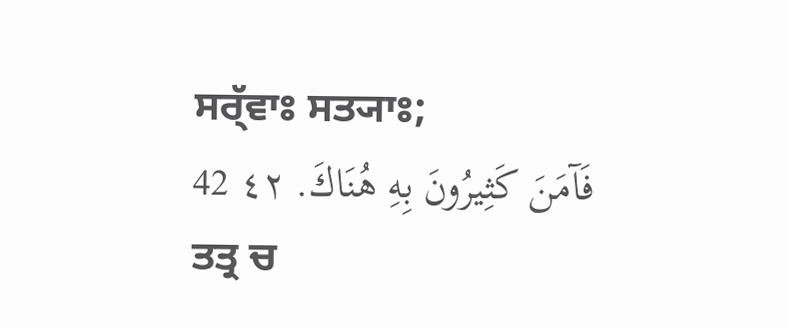ਸਰ੍ੱਵਾਃ ਸਤ੍ਯਾਃ;
فَآمَنَ كَثِيرُونَ بِهِ هُنَاكَ. ٤٢ 42
ਤਤ੍ਰ ਚ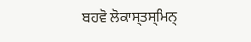ਬਹਵੋ ਲੋਕਾਸ੍ਤਸ੍ਮਿਨ੍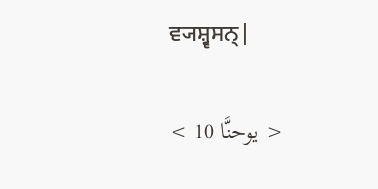ਵ੍ਯਸ਼੍ਵਸਨ੍|

< يوحنَّا 10 >